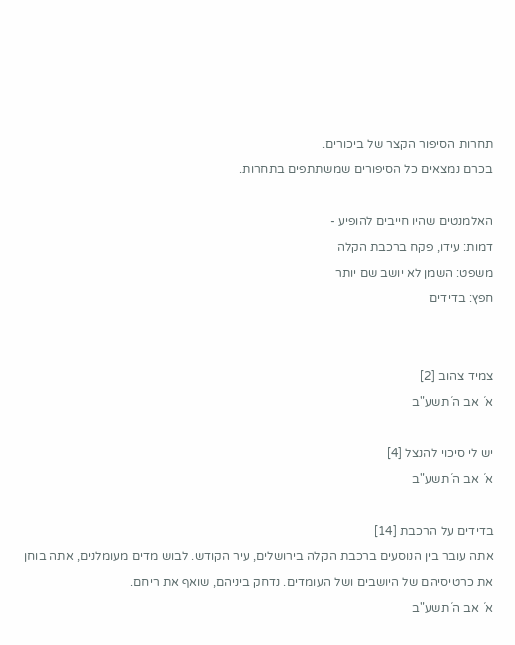תחרות הסיפור הקצר של ביכורים.
בכרם נמצאים כל הסיפורים שמשתתפים בתחרות.

האלמנטים שהיו חייבים להופיע -
דמות: עידו, פקח ברכבת הקלה
משפט: השמן לא יושב שם יותר
חפץ: בדידים


צמיד צהוב [2]
א´ אב ה´תשע"ב

יש לי סיכוי להנצל [4]
א´ אב ה´תשע"ב

בדידים על הרכבת [14]
אתה עובר בין הנוסעים ברכבת הקלה בירושלים, עיר הקודש. לבוש מדים מעומלנים, אתה בוחן את כרטיסיהם של היושבים ושל העומדים. נדחק ביניהם, שואף את ריחם.
א´ אב ה´תשע"ב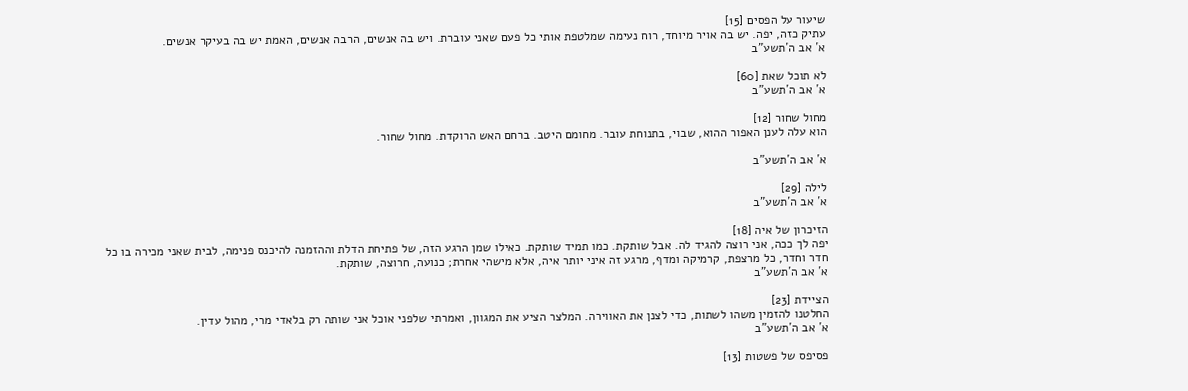שיעור על הפסים [15]
עתיק כזה, יפה. יש בה אויר מיוחד, רוח נעימה שמלטפת אותי כל פעם שאני עוברת. ויש בה אנשים, הרבה אנשים, האמת יש בה בעיקר אנשים.
א´ אב ה´תשע"ב

לא תוכל שאת [60]
א´ אב ה´תשע"ב

מחול שחור [12]
הוא עלה לענן האפור ההוא, שבוי, בתנוחת עובר. מחומם היטב. ברחם האש הרוקדת. מחול שחור.

א´ אב ה´תשע"ב

לילה [29]
א´ אב ה´תשע"ב

הזיכרון של איה [18]
יפה לך ככה, אני רוצה להגיד לה. אבל שותקת. כמו תמיד שותקת. כאילו שמן הרגע הזה, של פתיחת הדלת וההזמנה להיכנס פנימה, לבית שאני מכירה בו כל חדר וחדר, כל מרצפת, קרמיקה ומדף, מרגע זה איני יותר איה, אלא מישהי אחרת; כנועה, חרוצה, שותקת.
א´ אב ה´תשע"ב

הציידת [23]
החלטנו להזמין משהו לשתות, כדי לצנן את האווירה. המלצר הציע את המגוון, ואמרתי שלפני אוכל אני שותה רק בלאדי מרי, מהול עדין.
א´ אב ה´תשע"ב

פסיפס של פשטות [13]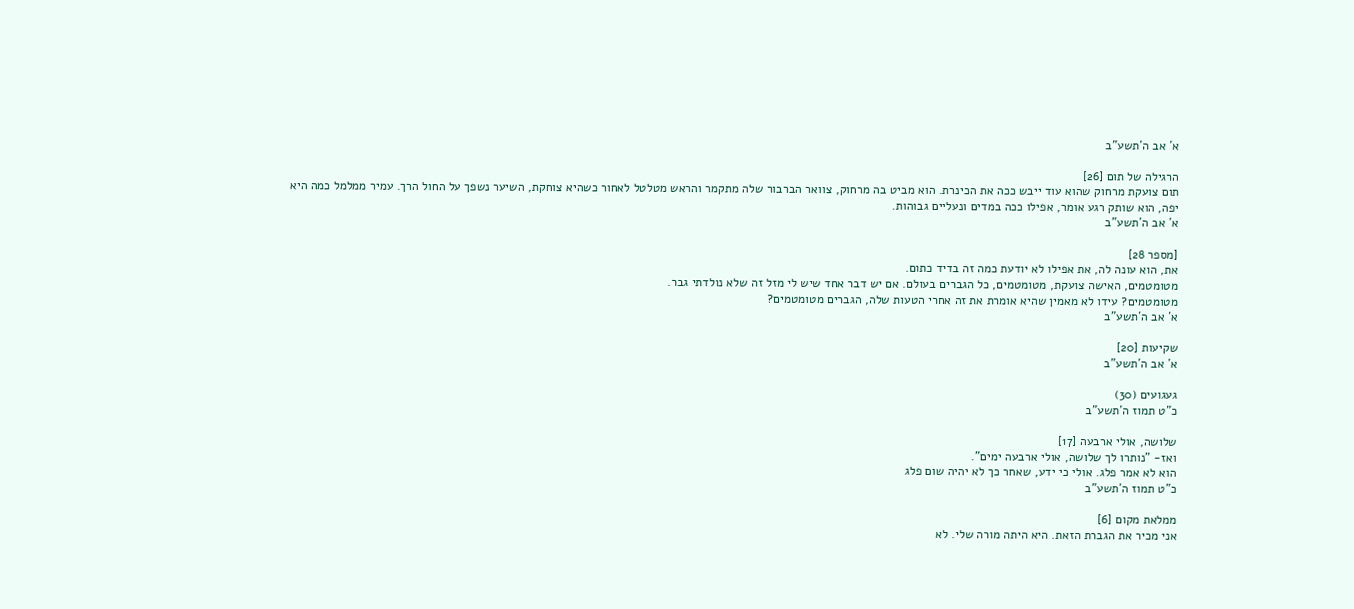א´ אב ה´תשע"ב

הרגילה של תום [26]
תום צועקת מרחוק שהוא עוד ייבש ככה את הכינרת. הוא מביט בה מרחוק, צוואר הברבור שלה מתקמר והראש מטלטל לאחור כשהיא צוחקת, השיער נשפך על החול הרך. עמיר ממלמל כמה היא יפה, הוא שותק רגע אומר, אפילו ככה במדים ונעליים גבוהות.
א´ אב ה´תשע"ב

[מספר 28]
את, הוא עונה לה, את אפילו לא יודעת כמה זה בדיד כתום.
מטומטמים, האישה צועקת, מטומטמים, כל הגברים בעולם. אם יש דבר אחד שיש לי מזל זה שלא נולדתי גבר.
מטומטמים? עידו לא מאמין שהיא אומרת את זה אחרי הטעות שלה, הגברים מטומטמים?
א´ אב ה´תשע"ב

שקיעות [20]
א´ אב ה´תשע"ב

געגועים (30)
כ"ט תמוז ה´תשע"ב

שלושה, אולי ארבעה [17]
ואז- "נותרו לך שלושה, אולי ארבעה ימים".
הוא לא אמר פלג. אולי כי ידע, שאחר כך לא יהיה שום פלג
כ"ט תמוז ה´תשע"ב

ממלאת מקום [6]
אני מכיר את הגברת הזאת. היא היתה מורה שלי. לא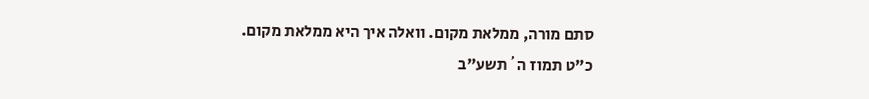סתם מורה, ממלאת מקום. וואלה איך היא ממלאת מקום.
כ"ט תמוז ה´תשע"ב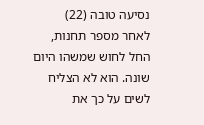נסיעה טובה (22)
לאחר מספר תחנות, החל לחוש שמשהו היום שונה. הוא לא הצליח לשים על כך את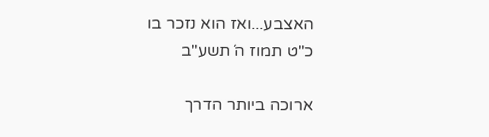האצבע...ואז הוא נזכר בו
כ"ט תמוז ה´תשע"ב

ארוכה ביותר הדרך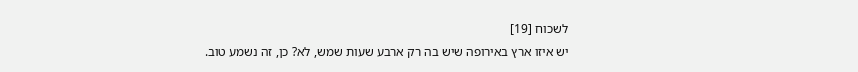לשכוח [19]
יש איזו ארץ באירופה שיש בה רק ארבע שעות שמש, לא? כן, זה נשמע טוב.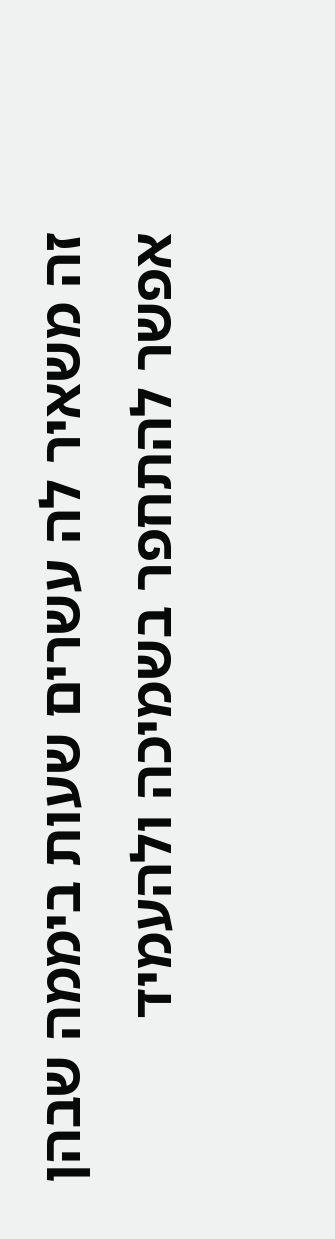זה משאיר לה עשרים שעות ביממה שבהן אפשר להתחפר בשמיכה ולהעמיד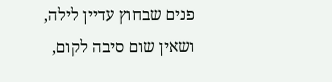פנים שבחוץ עדיין לילה, ושאין שום סיבה לקום,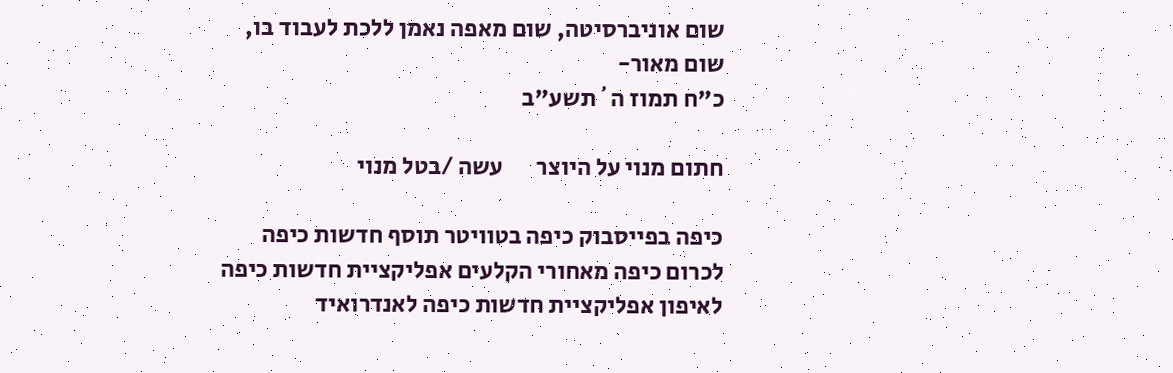שום אוניברסיטה, שום מאפה נאמן ללכת לעבוד בו, שום מאור-
כ"ח תמוז ה´תשע"ב

חתום מנוי על היוצר       עשה /בטל מנוי

כיפה בפייסבוק כיפה בטוויטר תוסף חדשות כיפה לכרום כיפה מאחורי הקלעים אפליקציית חדשות כיפה לאיפון אפליקציית חדשות כיפה לאנדרואיד